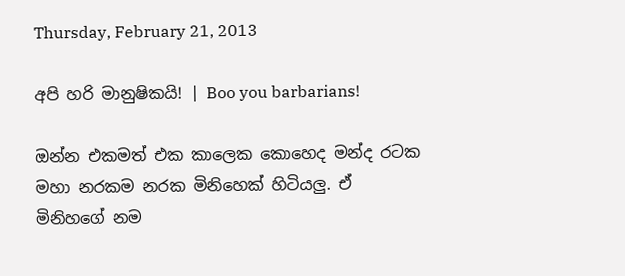Thursday, February 21, 2013

අපි හරි මානුෂිකයි! | Boo you barbarians!

ඔන්න එකමත් එක කාලෙක කොහෙද මන්ද රටක මහා නරකම නරක මිනිහෙක් හිටියලු. ඒ මිනිහගේ නම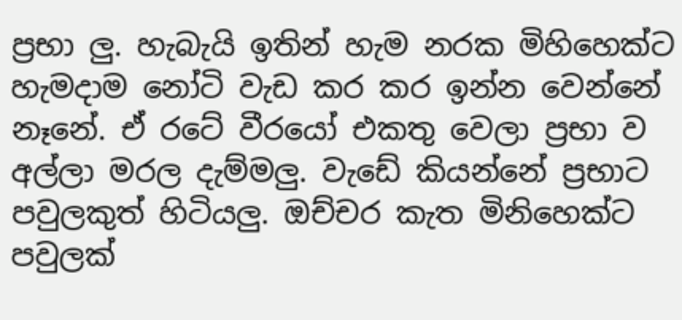ප්‍රභා ලු. හැබැයි ඉතින් හැම නරක මිහිහෙක්ට හැමදාම නෝටි වැඩ කර කර ඉන්න වෙන්නේ නෑනේ. ඒ රටේ වීරයෝ එකතු වෙලා ප්‍රභා ව අල්ලා මරල දැම්මලු. වැඩේ කියන්නේ ප්‍රභාට පවුලකුත් හිටියලු. ඔච්චර කැත මිනිහෙක්ට පවුලක්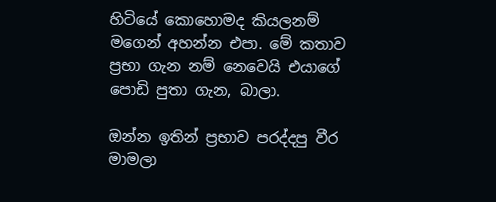හිටියේ කොහොමද කියලනම් මගෙන් අහන්න එපා. මේ කතාව ප්‍රභා ගැන නම් නෙවෙයි එයාගේ පොඩි පුතා ගැන, බාලා.

ඔන්න ඉතින් ප්‍රභාව පරද්දපු වීර මාමලා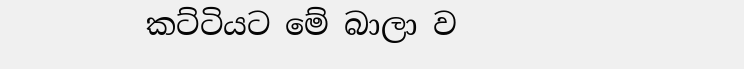කට්ටියට මේ බාලා ව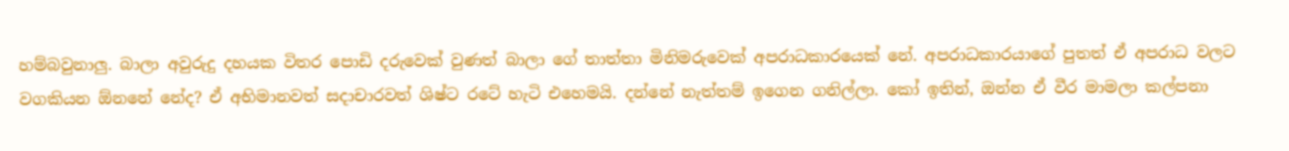හම්බවුනාලු. බාලා අවුරුදු දහයක විතර පොඩි දරුවෙක් වුණත් බාලා ගේ තාත්තා මිනිමරුවෙක් අපරාධකාරයෙක් නේ. අපරාධකාරයාගේ පුතත් ඒ අපරාධ වලට වගකියන ඕනනේ නේද? ඒ අභිමානවත් සදාචාරවත් ශිෂ්ට රටේ හැටි එහෙමයි. දන්නේ නැත්තම් ඉගෙන ගනිල්ලා. කෝ ඉතින්, ඔන්න ඒ වීර මාමලා කල්පනා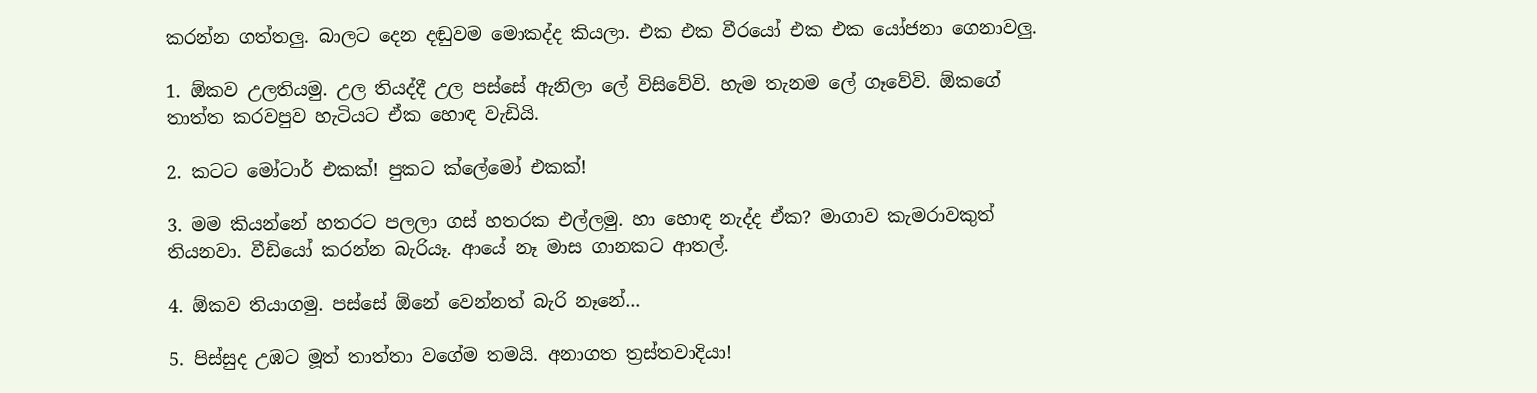කරන්න ගත්තලු. බාලට දෙන දඬුවම මොකද්ද කියලා. එක එක වීරයෝ එක එක යෝජනා ගෙනාවලු.

1. ඕකව උලතියමු. උල තියද්දී උල පස්සේ ඇනිලා ලේ විසිවේවි. හැම තැනම ලේ ගෑවේවි. ඕකගේ තාත්ත කරවපුව හැටියට ඒක හොඳ වැඩියි.

2. කටට මෝටාර් එකක්! පුකට ක්ලේමෝ එකක්!

3. මම කියන්නේ හතරට පලලා ගස් හතරක එල්ලමු. හා හොඳ නැද්ද ඒක? මාගාව කැමරාවකුත් තියනවා. වීඩියෝ කරන්න බැරියෑ. ආයේ නෑ මාස ගානකට ආතල්.

4. ඕකව තියාගමු. පස්සේ ඕනේ වෙන්නත් බැරි නෑනේ...

5. පිස්සුද උඹට මූත් තාත්තා වගේම තමයි. අනාගත ත්‍රස්තවාදියා!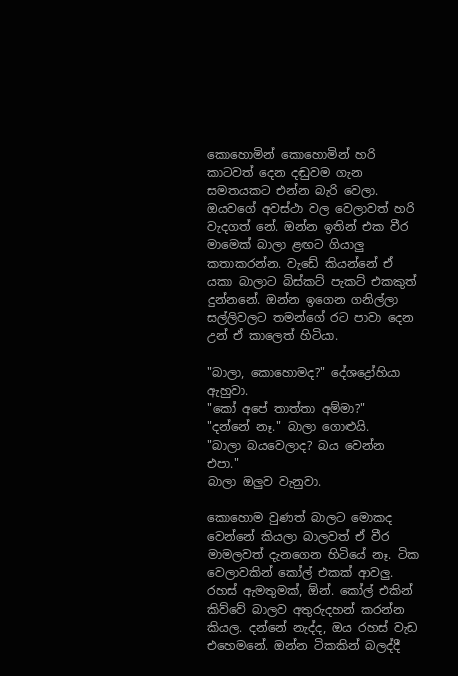කොහොමින් කොහොමින් හරි කාටවත් දෙන දඬුවම ගැන සමතයකට එන්න බැරි වෙලා. ඔයවගේ අවස්ථා වල වෙලාවත් හරි වැදගත් නේ. ඔන්න ඉතින් එක වීර මාමෙක් බාලා ළඟට ගියාලු කතාකරන්න. වැඩේ කියන්නේ ඒ යකා බාලාට බිස්කට් පැකට් එකකුත් දුන්නනේ. ඔන්න ඉගෙන ගනිල්ලා සල්ලිවලට තමන්ගේ රට පාවා දෙන උන් ඒ කාලෙත් හිටියා.

"බාලා, කොහොමද?" දේශද්‍රෝහියා ඇහුවා.
"කෝ අපේ තාත්තා අම්මා?"
"දන්නේ නෑ." බාලා ගොළුයි.
"බාලා බයවෙලාද? බය වෙන්න එපා."
බාලා ඔලුව වැනුවා.

කොහොම වුණත් බාලට මොකද වෙන්නේ කියලා බාලවත් ඒ වීර මාමලවත් දැනගෙන හිටියේ නෑ. ටික වෙලාවකින් කෝල් එකක් ආවලු. රහස් ඇමතුමක්, ඕන්. කෝල් එකින් කිව්වේ බාලව අතුරුදහන් කරන්න කියල. දන්නේ නැද්ද, ඔය රහස් වැඩ එහෙමනේ. ඔන්න ටිකකින් බලද්දී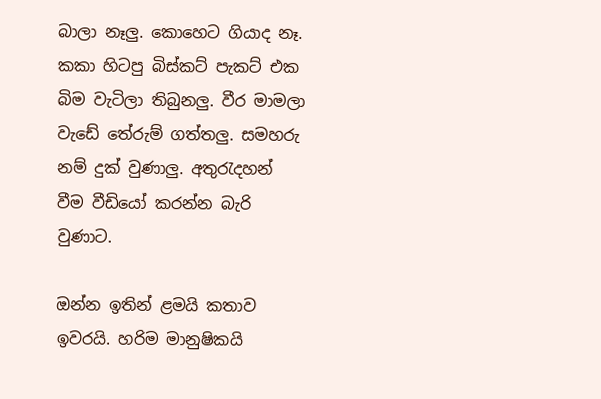බාලා නෑලු. කොහෙට ගියාද නෑ. කකා හිටපු බිස්කට් පැකට් එක බිම වැටිලා තිබුනලු. වීර මාමලා වැඩේ තේරුම් ගත්තලු. සමහරු නම් දුක් වුණාලු. අතුරැදහන් වීම වීඩියෝ කරන්න බැරි වුණාට.

ඔන්න ඉතින් ළමයි කතාව ඉවරයි. හරිම මානුෂිකයි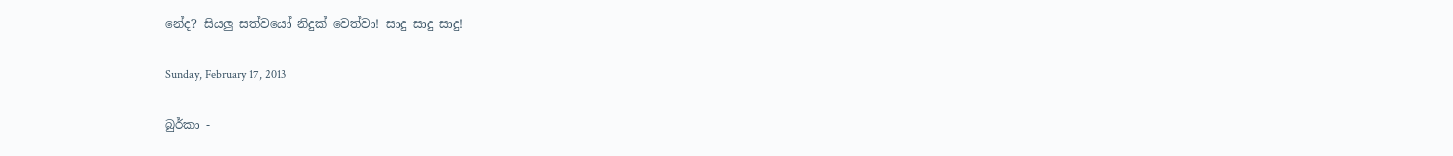නේද? සියලු සත්වයෝ නිදුක් වෙත්වා! සාදු සාදු සාදු!

Sunday, February 17, 2013

බුර්කා -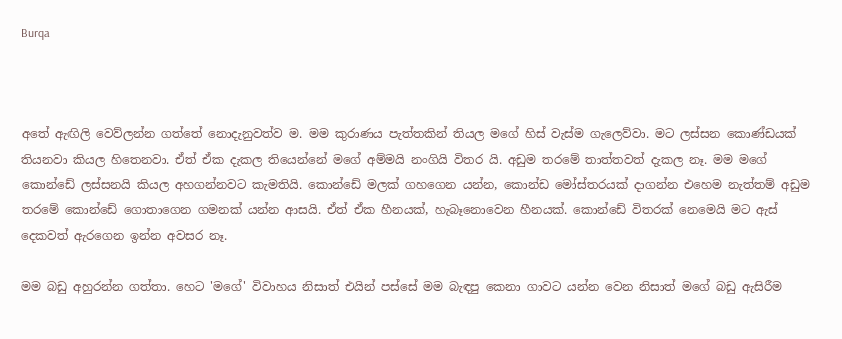Burqa



අතේ ඇඟිලි වෙව්ලන්න ගත්තේ නොදැනුවත්ව ම. මම කුරාණය පැත්තකින් තියල මගේ හිස් වැස්ම ගැලෙව්වා. මට ලස්සන කොණ්ඩයක් තියනවා කියල හිතෙනවා. ඒත් ඒක දැකල තියෙන්නේ මගේ අම්මයි නංගියි විතර යි. අඩුම තරමේ තාත්තවත් දැකල නෑ. මම මගේ කොන්ඩේ ලස්සනයි කියල අහගන්නවට කැමතියි. කොන්ඩේ මලක් ගහගෙන යන්න, කොන්ඩ මෝස්තරයක් දාගන්න එහෙම නැත්තම් අඩුම තරමේ කොන්ඩේ ගොතාගෙන ගමනක් යන්න ආසයි. ඒත් ඒක හීනයක්, හැබෑනොවෙන හීනයක්. කොන්ඩේ විතරක් නෙමෙයි මට ඇස් දෙකවත් ඇරගෙන ඉන්න අවසර නෑ.

මම බඩු අහුරන්න ගත්තා. හෙට 'මගේ' විවාහය නිසාත් එයින් පස්සේ මම බැඳපු කෙනා ගාවට යන්න වෙන නිසාත් මගේ බඩු ඇසිරීම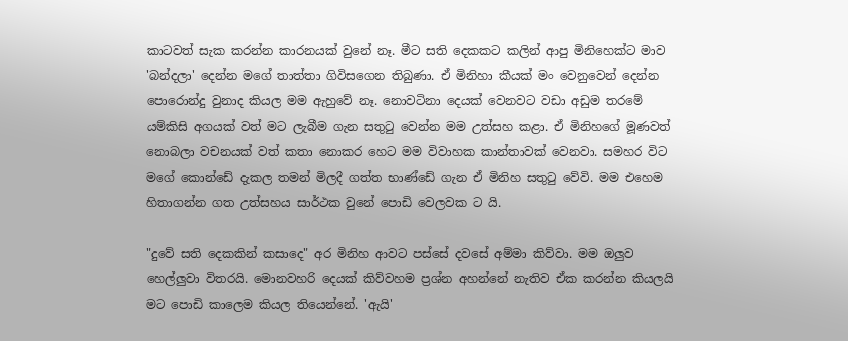කාටවත් සැක කරන්න කාරනයක් වුනේ නෑ. මීට සති දෙකකට කලින් ආපු මිනිහෙක්ට මාව 'බන්දලා' දෙන්න මගේ තාත්තා ගිවිසගෙන තිබුණා. ඒ මිනිහා කීයක් මං වෙනුවෙන් දෙන්න පොරොන්දු වුනාද කියල මම ඇහුවේ නෑ. නොවටිනා දෙයක් වෙනවට වඩා අඩුම තරමේ යම්කිසි අගයක් වත් මට ලැබීම ගැන සතුටු වෙන්න මම උත්සහ කළා. ඒ මිනිහගේ මූණවත් නොබලා වචනයක් වත් කතා නොකර හෙට මම විවාහක කාන්තාවක් වෙනවා. සමහර විට මගේ කොන්ඩේ දැකල තමන් මිලදී ගත්ත භාණ්ඩේ ගැන ඒ මිනිහ සතුටු වේවි. මම එහෙම හිතාගන්න ගත උත්සහය සාර්ථක වුනේ පොඩි වෙලවක ට යි.

"දුවේ සති දෙකකින් කසාදෙ" අර මිනිහ ආවට පස්සේ දවසේ අම්මා කිව්වා. මම ඔලුව හෙල්ලුවා විතරයි. මොනවහරි දෙයක් කිව්වහම ප්‍රශ්න අහන්නේ නැතිව ඒක කරන්න කියලයි මට පොඩි කාලෙම කියල තියෙන්නේ. 'ඇයි'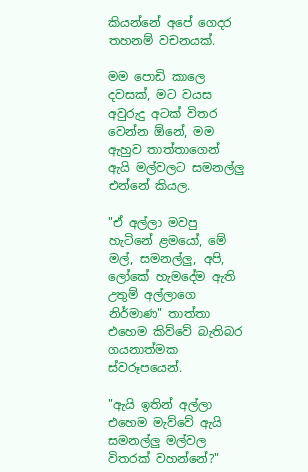කියන්නේ අපේ ගෙදර තහනම් වචනයක්.

මම පොඩි කාලෙ දවසක්, මට වයස අවුරුදු අටක් විතර වෙන්න ඕනේ, මම ඇහුව තාත්තාගෙන් ඇයි මල්වලට සමනල්ලු එන්නේ කියල.

"ඒ අල්ලා මවපු හැටිනේ ළමයෝ, මේ මල්, සමනල්ලු, අපි, ලෝකේ හැමදේම ඇති උතුම් අල්ලාගෙ නිර්මාණ" තාත්තා එහෙම කිව්වේ බැතිබර ගයනාත්මක ස්වරූපයෙන්.

"ඇයි ඉතින් අල්ලා එහෙම මැව්වේ ඇයි සමනල්ලු මල්වල විතරක් වහන්නේ?"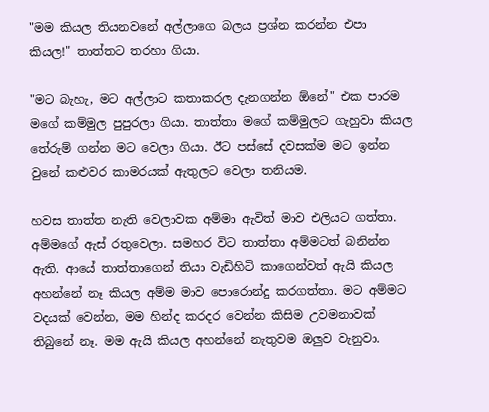"මම කියල තියනවනේ අල්ලාගෙ බලය ප්‍රශ්න කරන්න එපා කියල!" තාත්තට තරහා ගියා.

"මට බැහැ, මට අල්ලාට කතාකරල දැනගන්න ඕනේ" එක පාරම මගේ කම්මුල පුපුරලා ගියා. තාත්තා මගේ කම්මුලට ගැහුවා කියල තේරුම් ගන්න මට වෙලා ගියා. ඊට පස්සේ දවසක්ම මට ඉන්න වුනේ කළුවර කාමරයක් ඇතුලට වෙලා තනියම.

හවස තාත්ත නැති වෙලාවක අම්මා ඇවිත් මාව එලියට ගත්තා. අම්මගේ ඇස් රතුවෙලා. සමහර විට තාත්තා අම්මටත් බනින්න ඇති. ආයේ තාත්තාගෙන් තියා වැඩිහිටි කාගෙන්වත් ඇයි කියල අහන්නේ නෑ කියල අම්ම මාව පොරොන්දු කරගත්තා. මට අම්මට වදයක් වෙන්න, මම හින්ද කරදර වෙන්න කිසිම උවමනාවක් තිබුනේ නෑ. මම ඇයි කියල අහන්නේ නැතුවම ඔලුව වැනුවා.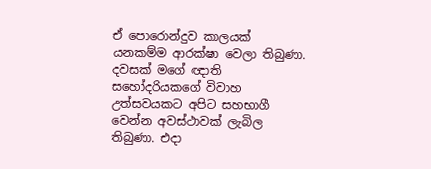ඒ පොරොන්දුව කාලයක් යනකම්ම ආරක්ෂා වෙලා තිබුණා. දවසක් මගේ ඥාති සහෝදරියකගේ විවාහ උත්සවයකට අපිට සහභාගී වෙන්න අවස්ථාවක් ලැබිල තිබුණා. එදා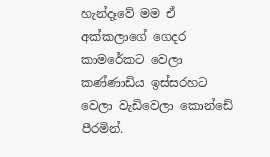හැන්දෑවේ මම ඒ අක්කලාගේ ගෙදර කාමරේකට වෙලා කණ්ණාඩිය ඉස්සරහට වෙලා වැඩිවෙලා කොන්ඩේ පීරමින්.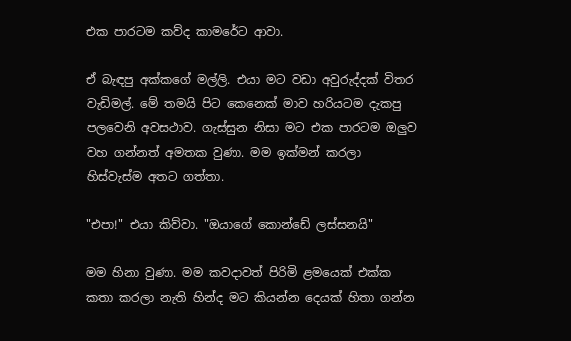එක පාරටම කව්ද කාමරේට ආවා.

ඒ බැඳපු අක්කගේ මල්ලි. එයා මට වඩා අවුරුද්දක් විතර වැඩිමල්. මේ තමයි පිට කෙනෙක් මාව හරියටම දැකපු පලවෙනි අවසථාව. ගැස්සුන නිසා මට එක පාරටම ඔලුව වහ ගන්නත් අමතක වුණා. මම ඉක්මන් කරලා හිස්වැස්ම අතට ගත්තා.

"එපා!" එයා කිව්වා. "ඔයාගේ කොන්ඩේ ලස්සනයි"

මම හිනා වුණා. මම කවදාවත් පිරිමි ළමයෙක් එක්ක කතා කරලා නැති හින්ද මට කියන්න දෙයක් හිතා ගන්න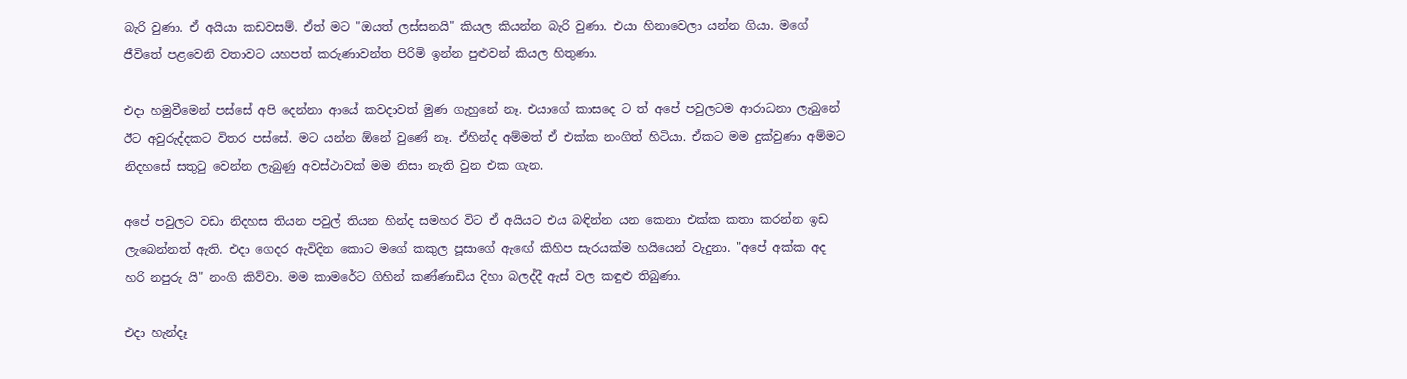බැරි වුණා. ඒ අයියා කඩවසම්. ඒත් මට "ඔයත් ලස්සනයි" කියල කියන්න බැරි වුණා. එයා හිනාවෙලා යන්න ගියා. මගේ ජීවිතේ පළවෙනි වතාවට යහපත් කරුණාවන්ත පිරිමි ඉන්න පුළුවන් කියල හිතුණා.

එදා හමුවීමෙන් පස්සේ අපි දෙන්නා ආයේ කවදාවත් මුණ ගැහුනේ නෑ. එයාගේ කාසදෙ ට ත් අපේ පවුලටම ආරාධනා ලැබුනේ ඊට අවුරුද්දකට විතර පස්සේ. මට යන්න ඕනේ වුණේ නෑ. ඒහින්ද අම්මත් ඒ එක්ක නංගිත් හිටියා. ඒකට මම දුක්වුණා අම්මට නිදහසේ සතුටු වෙන්න ලැබුණු අවස්ථාවක් මම නිසා නැති වුන එක ගැන.

අපේ පවුලට වඩා නිදහස තියන පවුල් තියන හින්ද සමහර විට ඒ අයියට එය බඳින්න යන කෙනා එක්ක කතා කරන්න ඉඩ ලැබෙන්නත් ඇති. එදා ගෙදර ඇවිදින කොට මගේ කකුල පූසාගේ ඇඟේ කිහිප සැරයක්ම හයියෙන් වැදුනා. "අපේ අක්ක අද හරි නපුරු යි" නංගි කිව්වා. මම කාමරේට ගිහින් කණ්ණාඩිය දිහා බලද්දී ඇස් වල කඳුළු තිබුණා.

එදා හැන්දෑ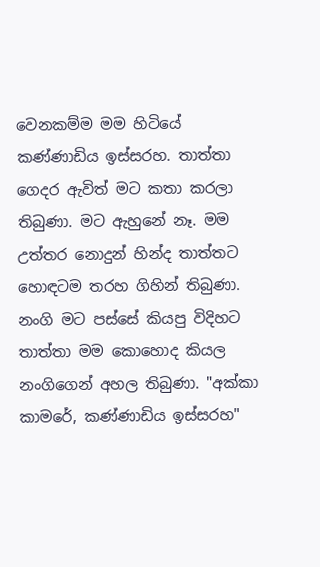වෙනකම්ම මම හිටියේ කණ්ණාඩිය ඉස්සරහ. තාත්තා ගෙදර ඇවිත් මට කතා කරලා තිබුණා. මට ඇහුනේ නෑ. මම උත්තර නොදුන් හින්ද තාත්තට හොඳටම තරහ ගිහින් තිබුණා. නංගි මට පස්සේ කියපු විදිහට තාත්තා මම කොහොද කියල නංගිගෙන් අහල තිබුණා. "අක්කා කාමරේ, කණ්ණාඩිය ඉස්සරහ"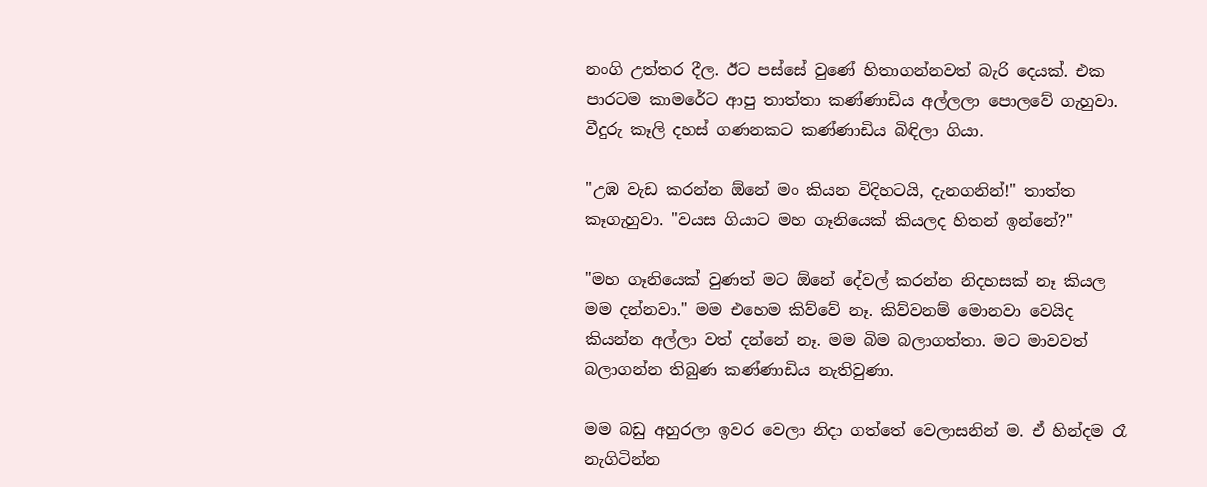නංගි උත්තර දීල. ඊට පස්සේ වුණේ හිතාගන්නවත් බැරි දෙයක්. එක පාරටම කාමරේට ආපු තාත්තා කණ්ණාඩිය අල්ලලා පොලවේ ගැහුවා. වීදුරු කෑලි දහස් ගණනකට කණ්ණාඩිය බිඳිලා ගියා.

"උඹ වැඩ කරන්න ඕනේ මං කියන විදිහටයි, දැනගනින්!" තාත්ත කෑගැහුවා. "වයස ගියාට මහ ගෑනියෙක් කියලද හිතන් ඉන්නේ?"

"මහ ගෑනියෙක් වුණත් මට ඕනේ දේවල් කරන්න නිදහසක් නෑ කියල මම දන්නවා." මම එහෙම කිව්වේ නෑ. කිව්වනම් මොනවා වෙයිද කියන්න අල්ලා වත් දන්නේ නෑ. මම බිම බලාගත්තා. මට මාවවත් බලාගන්න තිබුණ කණ්ණාඩිය නැතිවුණා.

මම බඩු අහුරලා ඉවර වෙලා නිදා ගත්තේ වෙලාසනින් ම. ඒ හින්දම රෑ නැගිටින්න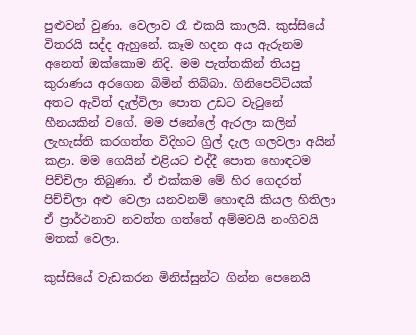පුළුවන් වුණා. වෙලාව රෑ එකයි කාලයි. කුස්සියේ විතරයි සද්ද ඇහුනේ. කෑම හදන අය ඇරුනම අනෙත් ඔක්කොම නිදි. මම පැත්තකින් තියපු කුරාණය අරගෙන බිමින් තිබ්බා. ගිනිපෙට්ටියක් අතට ඇවිත් දැල්විලා පොත උඩට වැටුනේ හීනයකින් වගේ. මම ජනේලේ ඇරලා කලින් ලැහැස්ති කරගත්ත විදිහට ග්‍රිල් දැල ගලවලා අයින් කළා. මම ගෙයින් එළියට එද්දී පොත හොඳටම පිච්චිලා තිබුණා. ඒ එක්කම මේ හිර ගෙදරත් පිච්චිලා අළු වෙලා යනවනම් හොඳයි කියල හිතිලා ඒ ප්‍රාර්ථනාව නවත්ත ගත්තේ අම්මවයි නංගිවයි මතක් වෙලා.

කුස්සියේ වැඩකරන මිනිස්සුන්ට ගින්න පෙනෙයි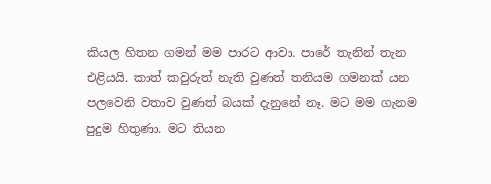කියල හිතන ගමන් මම පාරට ආවා. පාරේ තැනින් තැන එළියයි. කාත් කවුරුත් නැති වුණත් තනියම ගමනක් යන පලවෙනි වතාව වුණත් බයක් දැනුනේ නෑ. මට මම ගැනම පුදුම හිතුණා. මට තියන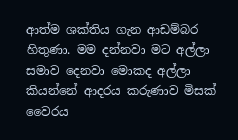ආත්ම ශක්තිය ගැන ආඩම්බර හිතුණා. මම දන්නවා මට අල්ලා සමාව දෙනවා මොකද අල්ලා කියන්නේ ආදරය කරුණාව මිසක් වෛරය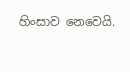හිංසාව නෙවෙයි.